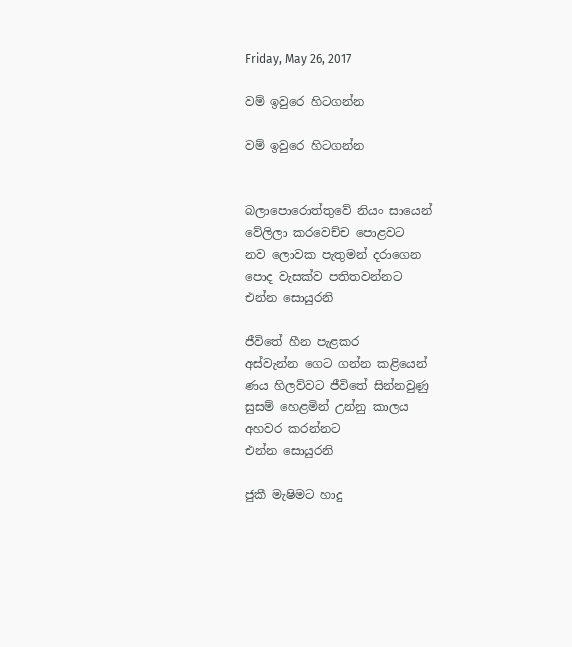Friday, May 26, 2017

වම් ඉවුරෙ හිටගන්න

වම් ඉවුරෙ හිටගන්න


බලාපොරොත්තුවේ නියං සායෙන්
වේලිලා කරවෙච්ච පොළවට
නව ලොවක පැතුමන් දරාගෙන
පොද වැසක්ව පතිතවන්නට
එන්න සොයුරනි

ජීවිතේ හීන පැළකර
අස්වැන්න ගෙට ගන්න කළියෙන්
ණය හිලව්වට ජීවිතේ සින්නවුණු
සුසම් හෙළමින් උන්නු කාලය
අහවර කරන්නට
එන්න සොයුරනි

ජුකී මැෂිමට හාදු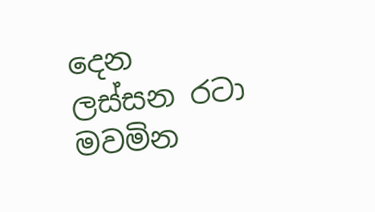දෙන
ලස්සන රටා මවමින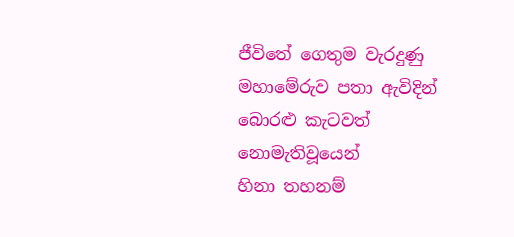ජීවිතේ ගෙතුම වැරදුණු
මහාමේරුව පතා ඇවිදින්
බොරළු කැටවත් නොමැතිවූයෙන්
හිනා තහනම්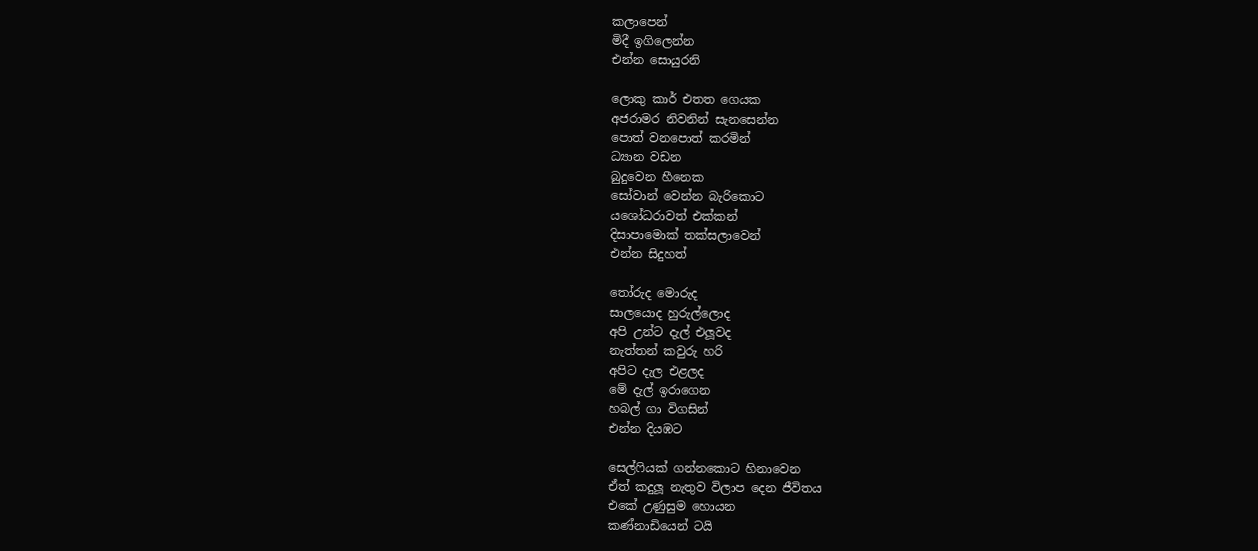කලාපෙන්
මිදී ඉගිලෙන්න
එන්න සොයුරනි

ලොකු කාර් එතත ගෙයක
අජරාමර නිවනින් සැනසෙන්න
පොත් වනපොත් කරමින්
ධ්‍යාන වඩන
බුදුවෙන හීනෙක
සෝවාන් වෙන්න බැරිකොට
යශෝධරාවත් එක්කන්
දිසාපාමොක් තක්සලාවෙන්
එන්න සිදුහත්

තෝරුද මොරුද
සාලයොද හුරුල්ලොද
අපි උන්ට දැල් එලූවද
නැත්තන් කවුරු හරි
අපිට දැල එළලද
මේ දැල් ඉරාගෙන
හබල් ගා විගසින්
එන්න දියඹට

සෙල්ෆියක් ගන්නකොට හිනාවෙන
ඒත් කදුලූ නැතුව විලාප දෙන ජීවිතය
එකේ උණුසුම හොයන
කණ්නාඩියෙන් ටයි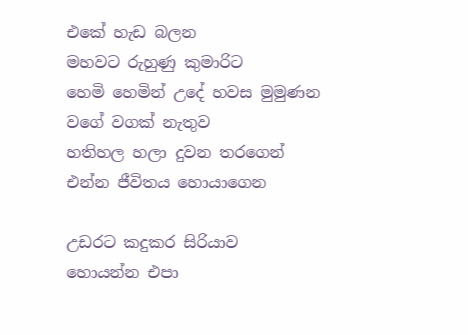එකේ හැඩ බලන
මහවට රුහුණු කුමාරිට
හෙමි හෙමින් උදේ හවස මුමුණන
වගේ වගක් නැතුව
හතිහල හලා දුවන තරගෙන්
එන්න ජීවිතය හොයාගෙන

උඩරට කදුකර සිරියාව
හොයන්න එපා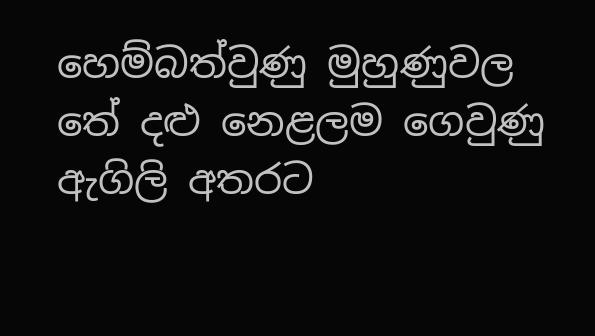හෙම්බත්වුණු මුහුණුවල
තේ දළු නෙළලම ගෙවුණු
ඇගිලි අතරට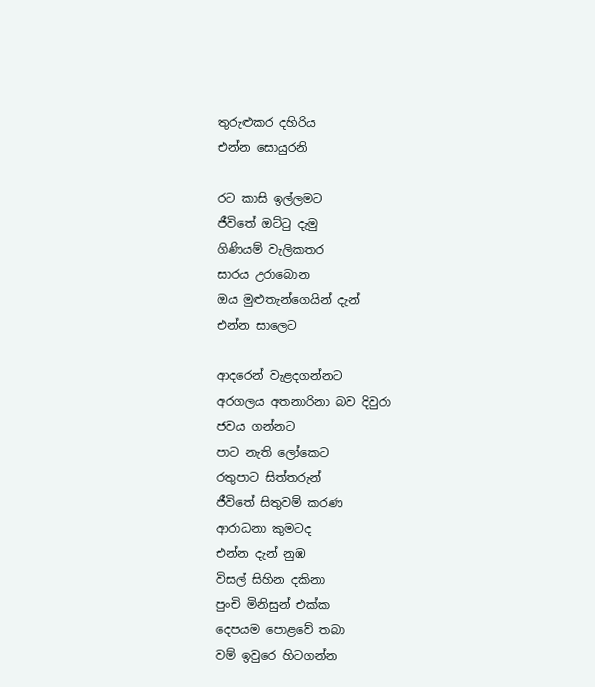තුරුළුකර දහිරිය
එන්න සොයුරනි

රට කාසි ඉල්ලමට
ජීවිතේ ඔට්ටු දැමු
ගිණියම් වැලිකතර
සාරය උරාබොන
ඔය මුළුතැන්ගෙයින් දැන්
එන්න සාලෙට

ආදරෙන් වැළදගන්නට
අරගලය අතනාරිනා බව දිවුරා
ජවය ගන්නට
පාට නැති ලෝකෙට
රතුපාට සිත්තරුන්
ජීවිතේ සිතුවම් කරණ
ආරාධනා කුමටද
එන්න දැන් නුඹ
විසල් සිහින දකිනා
පුංචි මිනිසුන් එක්ක
දෙපයම පොළවේ තබා
වම් ඉවුරෙ හිටගන්න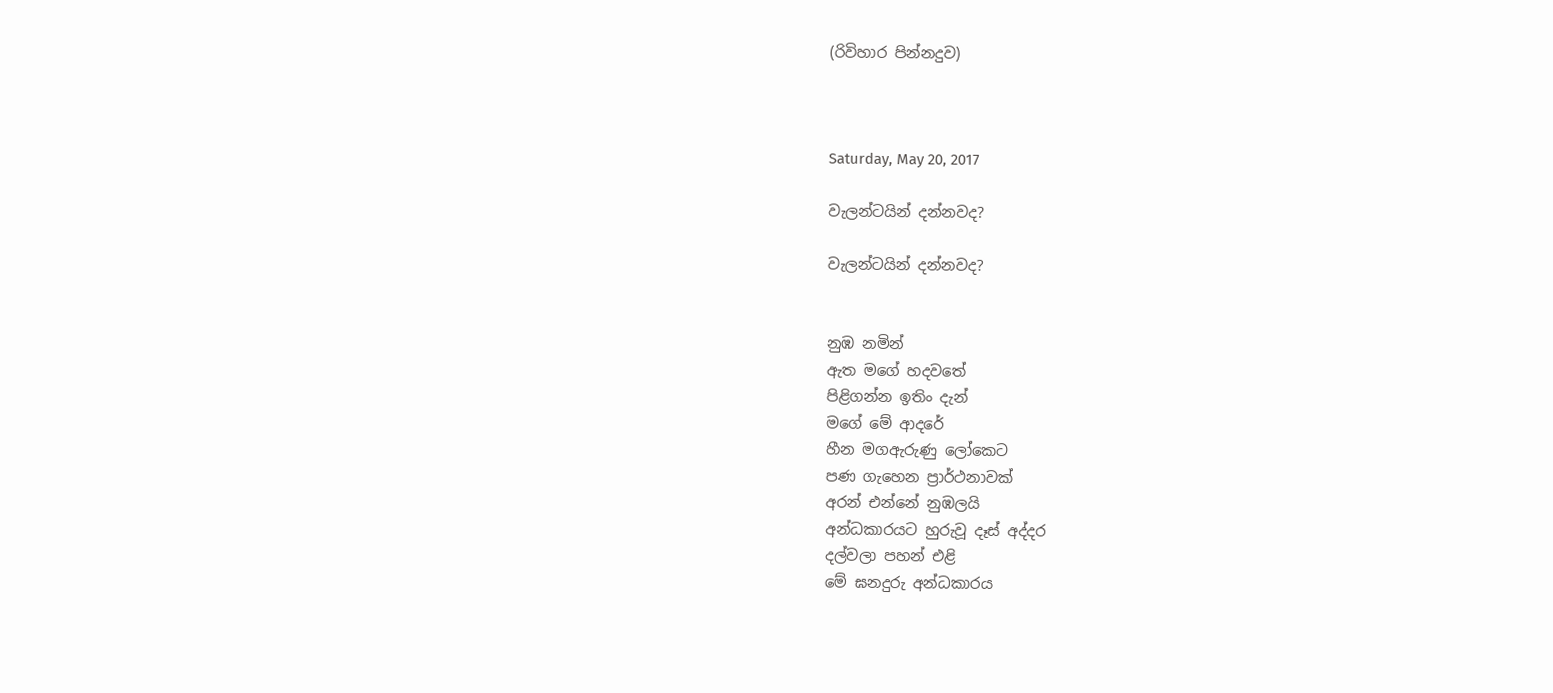(රිවිහාර පින්නදුව)



Saturday, May 20, 2017

වැලන්ටයින් දන්නවද?

වැලන්ටයින් දන්නවද?


නුඹ නමින්
ඇත මගේ හදවතේ
පිළිගන්න ඉතිං දැන්
මගේ මේ ආදරේ
හීන මගඇරුණු ලෝකෙට
පණ ගැහෙන ප්‍රාර්ථනාවක්
අරන් එන්නේ නුඹලයි
අන්ධකාරයට හුරුවූ දෑස් අද්දර
දල්වලා පහන් එළි
මේ ඝනදුරු අන්ධකාරය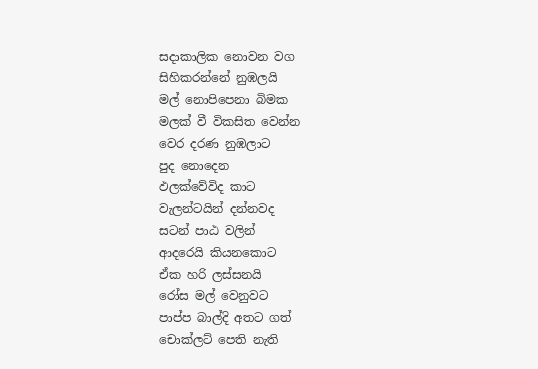සදාකාලික නොවන වග
සිහිකරන්නේ නුඹලයි
මල් නොපිපෙනා බිමක
මලක් වී විකසිත වෙන්න
වෙර දරණ නුඹලාට
පුද නොදෙන
ඵලක්වේවිද කාට
වැලන්ටයින් දන්නවද
සටන් පාඨ වලින්
ආදරෙයි කියනකොට
ඒක හරි ලස්සනයි
රෝස මල් වෙනුවට
පාප්ප බාල්දි අතට ගත්
චොක්ලට් පෙති නැති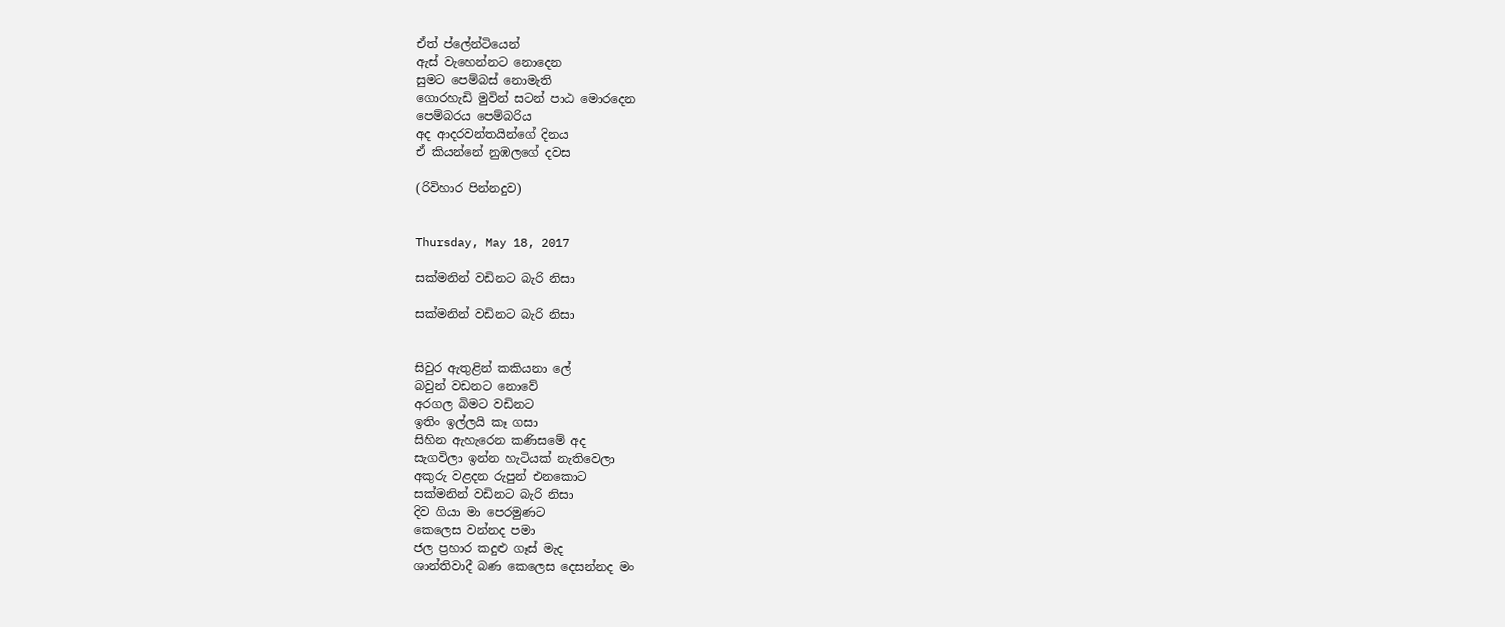ඒත් ප්ලේන්ටියෙන්
ඇස් වැහෙන්නට නොදෙන
සුමට පෙම්බස් නොමැති
ගොරහැඩි මුවින් සටන් පාඨ මොරදෙන
පෙම්බරය පෙම්බරිය
අද ආදරවන්තයින්ගේ දිනය
ඒ කියන්නේ නුඹලගේ දවස

(රිවිහාර පින්නදුව)


Thursday, May 18, 2017

සක්මනින් වඩිනට බැරි නිසා

සක්මනින් වඩිනට බැරි නිසා


සිවුර ඇතුළින් කකියනා ලේ
බවුන් වඩනට නොවේ
අරගල බිමට වඩිනට
ඉතිං ඉල්ලයි කෑ ගසා
සිහින ඇහැරෙන කණිසමේ අද
සැගවිලා ඉන්න හැටියක් නැතිවෙලා
අකුරු වළදන රුපුන් එනකොට
සක්මනින් වඩිනට බැරි නිසා
දිව ගියා මා පෙරමුණට
කෙලෙස වන්නද පමා
ජල ප්‍රහාර කදුළු ගෑස් මැද
ශාන්තිවාදී බණ කෙලෙස දෙසන්නද මං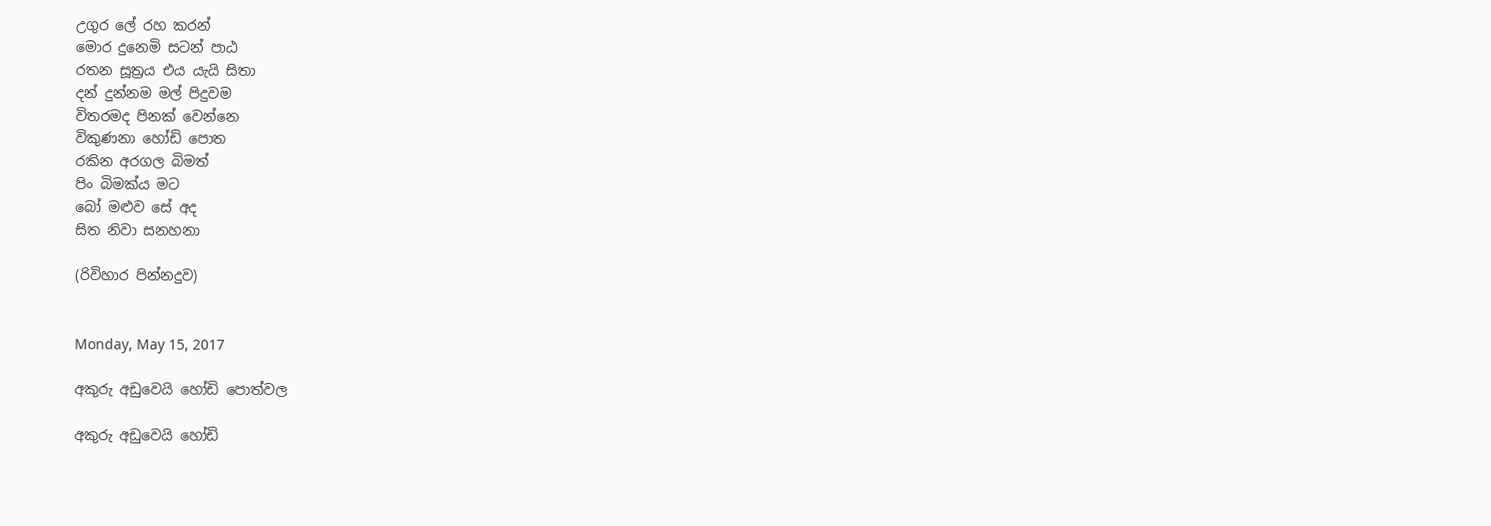උගුර ලේ රහ කරන්
මොර දුනෙමි සටන් පාඨ
රතන සූත්‍රය එය යැයි සිතා
දන් දුන්නම මල් පිදුවම
විතරමද පිනක් වෙන්නෙ
විකුණනා හෝඩි පොත
රකින අරගල බිමත්
පිං බිමක්ය මට
බෝ මළුව සේ අද
සිත නිවා සනහනා

(රිවිහාර පින්නදුව)


Monday, May 15, 2017

අකුරු අඩුවෙයි හෝඩි පොත්වල

අකුරු අඩුවෙයි හෝඩි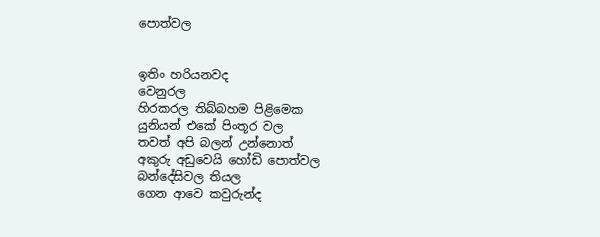පොත්වල


ඉතිං හරියනවද
වෙනුරල
හිරකරල තිබ්බහම පිළිමෙක
යුනියන් එකේ පිංතූර වල
තවත් අපි බලන් උන්නොත්
අකුරු අඩුවෙයි හෝඩි පොත්වල
බන්දේසිවල තියල
ගෙන ආවෙ කවුරුන්ද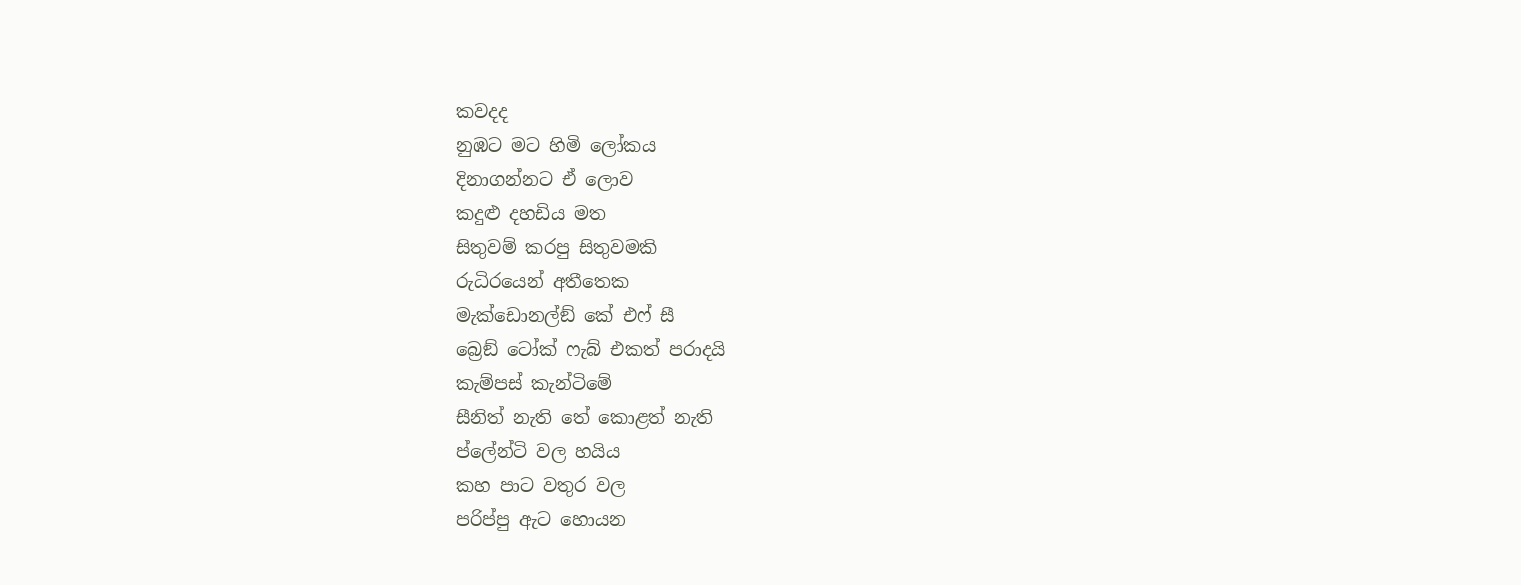කවදද
නුඹට මට හිමි ලෝකය
දිනාගන්නට ඒ ලොව
කදුළු දහඩිය මත
සිතුවම් කරපු සිතුවමකි
රුධිරයෙන් අතීතෙක
මැක්ඩොනල්ඞ් කේ එෆ් සී
බ්‍රෙඞ් ටෝක් ෆැබ් එකත් පරාදයි
කැම්පස් කැන්ටිමේ
සීනිත් නැති තේ කොළත් නැති
ප්ලේන්ටි වල හයිය
කහ පාට වතුර වල
පරිප්පු ඇට හොයන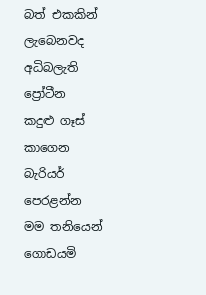බත් එකකින් ලැබෙනවද
අධිබලැති ප්‍රෝටීන
කදුළු ගෑස් කාගෙන
බැරියර් පෙරළන්න
මම තනියෙන් ගොඩයමි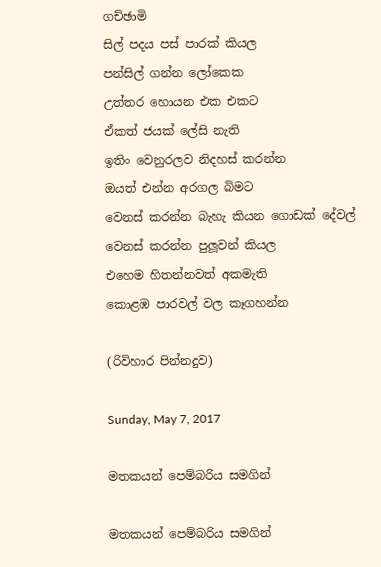ගච්ඡාමි
සිල් පදය පස් පාරක් කියල
පන්සිල් ගන්න ලෝකෙක
උත්තර හොයන එක එකට
ඒකත් ජයක් ලේසි නැති
ඉතිං වෙනුරලව නිදහස් කරන්න
ඔයත් එන්න අරගල බිමට
වෙනස් කරන්න බැහැ කියන ගොඩක් දේවල්
වෙනස් කරන්න පුලූවන් කියල
එහෙම හිතන්නවත් අකමැති
කොළඹ පාරවල් වල කෑගහන්න

(රිවිහාර පින්නදුව)

Sunday, May 7, 2017

මතකයන් පෙම්බරිය සමගින්

මතකයන් පෙම්බරිය සමගින්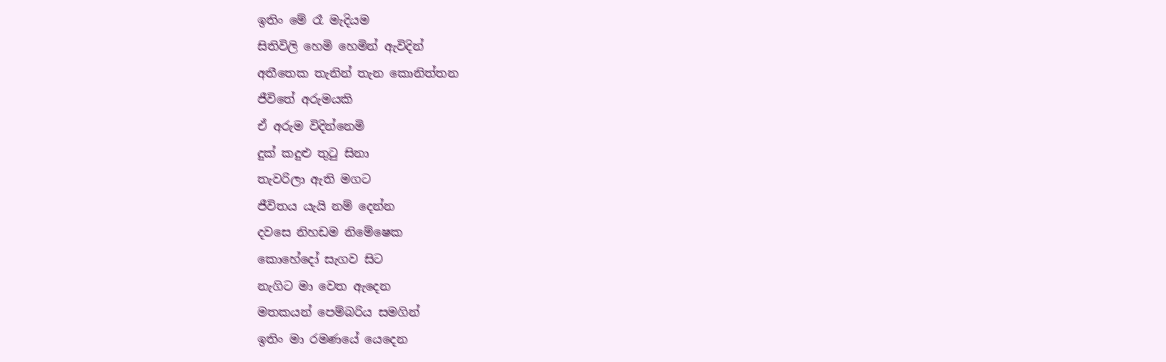ඉතිං මේ රෑ මැදියම
සිතිවිලි හෙමි හෙමින් ඇවිදින්
අතීතෙක තැනින් තැන කොනිත්තන
ජීවිතේ අරුමයකි
ඒ අරුම විදින්නෙමි
දුක් කදුළු තුටු සිනා
තැවරිලා ඇති මගට
ජීවිතය යැයි නම් දෙන්න
දවසෙ නිහඩම නිමේෂෙක
කොහේදෝ සැගව සිට
නැගිට මා වෙත ඇදෙන
මතකයන් පෙම්බරිය සමගින්
ඉතිං මා රමණයේ යෙදෙන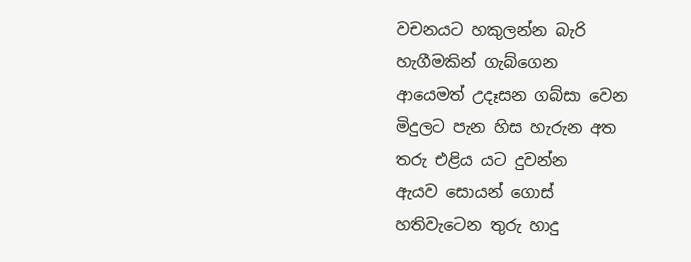වචනයට හකුලන්න බැරි
හැගීමකින් ගැබ්ගෙන
ආයෙමත් උදෑසන ගබ්සා වෙන
මිදුලට පැන හිස හැරුන අත
තරු එළිය යට දුවන්න
ඇයව සොයන් ගොස්
හතිවැටෙන තුරු හාදු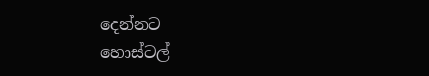දෙන්නට
හොස්ටල්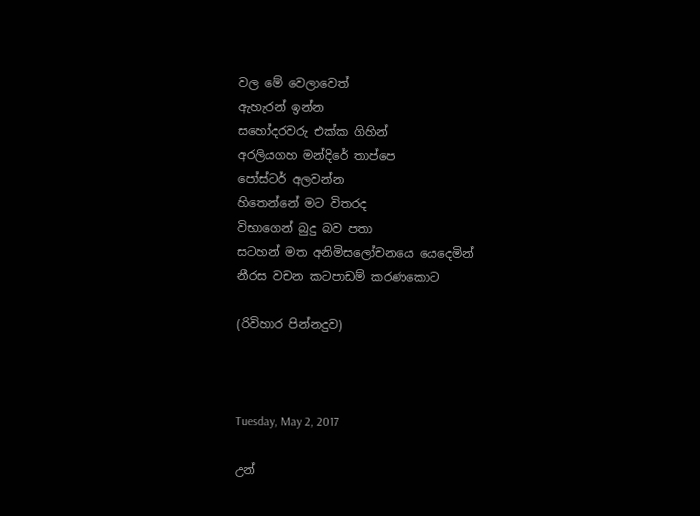වල මේ වෙලාවෙත්
ඇහැරන් ඉන්න
සහෝදරවරු එක්ක ගිහින්
අරලියගහ මන්දිරේ තාප්පෙ
පෝස්ටර් අලවන්න
හිතෙන්නේ මට විතරද
විභාගෙන් බුදු බව පතා
සටහන් මත අනිමිසලෝචනයෙ යෙදෙමින්
නීරස වචන කටපාඩම් කරණකොට

(රිවිහාර පින්නදුව)



Tuesday, May 2, 2017

උන්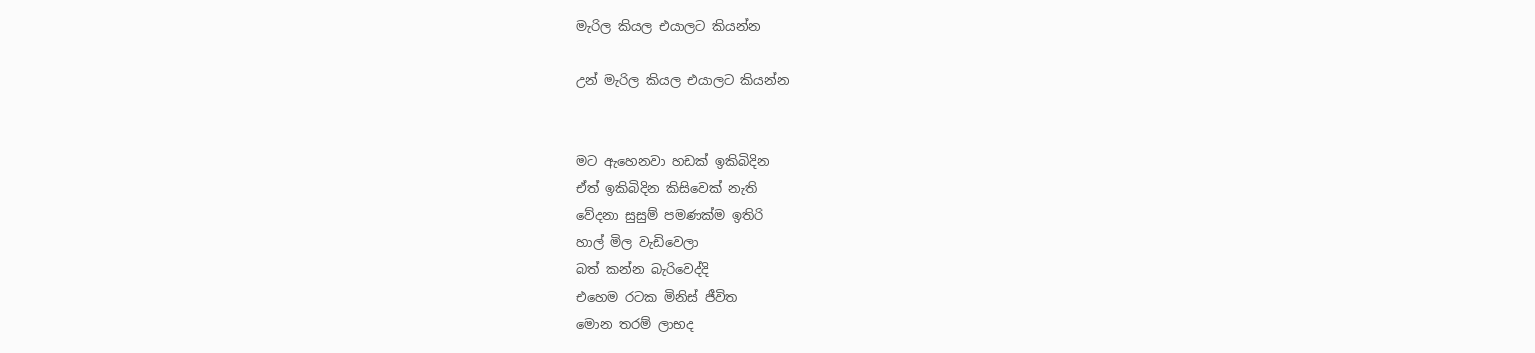මැරිල කියල එයාලට කියන්න

උන් මැරිල කියල එයාලට කියන්න


මට ඇහෙනවා හඩක් ඉකිබිදින
ඒත් ඉකිබිදින කිසිවෙක් නැති
වේදනා සුසුම් පමණක්ම ඉතිරි
හාල් මිල වැඩිවෙලා
බත් කන්න බැරිවෙද්දි
එහෙම රටක මිනිස් ජීවිත
මොන තරම් ලාභද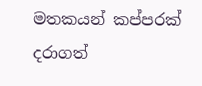මතකයන් කප්පරක් දරාගත්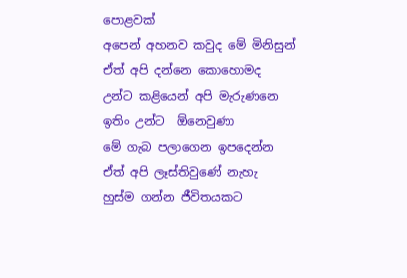පොළවක්
අපෙන් අහනව කවුද මේ මිනිසුන්
ඒත් අපි දන්නෙ කොහොමද
උන්ට කළියෙන් අපි මැරුණනෙ
ඉතිං උන්ට  ඕනෙවුණා
මේ ගැබ පලාගෙන ඉපදෙන්න
ඒත් අපි ලෑස්තිවුණේ නැහැ
හුස්ම ගන්න ජීවිතයකට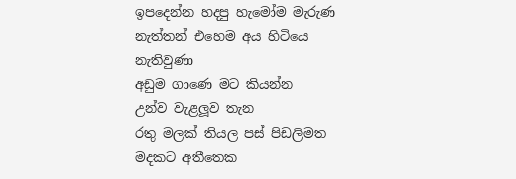ඉපදෙන්න හදපු හැමෝම මැරුණ
නැත්තන් එහෙම අය හිටියෙ නැතිවුණා
අඩුම ගාණෙ මට කියන්න
උන්ව වැළලූව තැන
රතු මලක් තියල පස් පිඩලිමත
මදකට අතීතෙක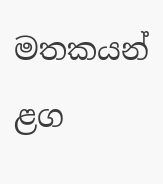මතකයන් ළග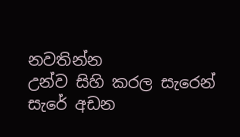නවතින්න
උන්ව සිහි කරල සැරෙන් සැරේ අඩන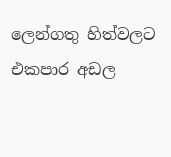ලෙන්ගතු හිත්වලට
එකපාර අඩල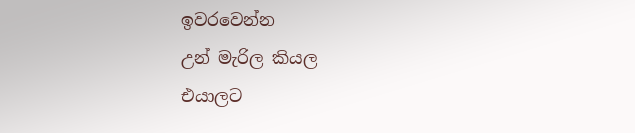ඉවරවෙන්න
උන් මැරිල කියල
එයාලට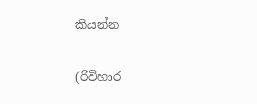කියන්න

(රිවිහාර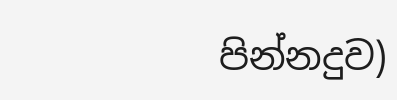පින්නදුව)